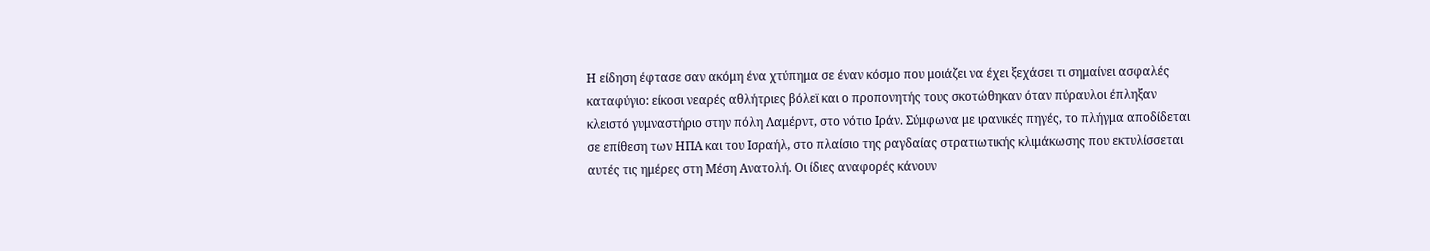Η είδηση έφτασε σαν ακόμη ένα χτύπημα σε έναν κόσμο που μοιάζει να έχει ξεχάσει τι σημαίνει ασφαλές καταφύγιο: είκοσι νεαρές αθλήτριες βόλεϊ και ο προπονητής τους σκοτώθηκαν όταν πύραυλοι έπληξαν κλειστό γυμναστήριο στην πόλη Λαμέρντ, στο νότιο Ιράν. Σύμφωνα με ιρανικές πηγές, το πλήγμα αποδίδεται σε επίθεση των ΗΠΑ και του Ισραήλ, στο πλαίσιο της ραγδαίας στρατιωτικής κλιμάκωσης που εκτυλίσσεται αυτές τις ημέρες στη Μέση Ανατολή. Οι ίδιες αναφορές κάνουν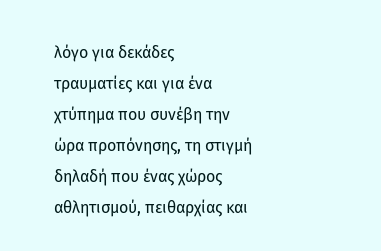λόγο για δεκάδες τραυματίες και για ένα χτύπημα που συνέβη την ώρα προπόνησης, τη στιγμή δηλαδή που ένας χώρος αθλητισμού, πειθαρχίας και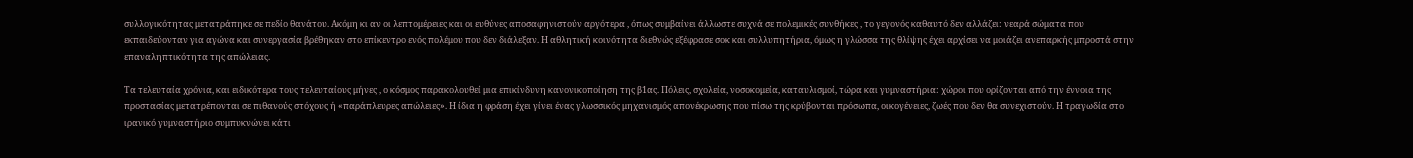συλλογικότητας μετατράπηκε σε πεδίο θανάτου. Ακόμη κι αν οι λεπτομέρειες και οι ευθύνες αποσαφηνιστούν αργότερα , όπως συμβαίνει άλλωστε συχνά σε πολεμικές συνθήκες , το γεγονός καθαυτό δεν αλλάζει: νεαρά σώματα που εκπαιδεύονταν για αγώνα και συνεργασία βρέθηκαν στο επίκεντρο ενός πολέμου που δεν διάλεξαν. Η αθλητική κοινότητα διεθνώς εξέφρασε σοκ και συλλυπητήρια, όμως η γλώσσα της θλίψης έχει αρχίσει να μοιάζει ανεπαρκής μπροστά στην επαναληπτικότητα της απώλειας.

Τα τελευταία χρόνια, και ειδικότερα τους τελευταίους μήνες , ο κόσμος παρακολουθεί μια επικίνδυνη κανονικοποίηση της β1ας. Πόλεις, σχολεία, νοσοκομεία, καταυλισμοί, τώρα και γυμναστήρια: χώροι που ορίζονται από την έννοια της προστασίας μετατρέπονται σε πιθανούς στόχους ή «παράπλευρες απώλειες». Η ίδια η φράση έχει γίνει ένας γλωσσικός μηχανισμός απονέκρωσης που πίσω της κρύβονται πρόσωπα, οικογένειες, ζωές που δεν θα συνεχιστούν. Η τραγωδία στο ιρανικό γυμναστήριο συμπυκνώνει κάτι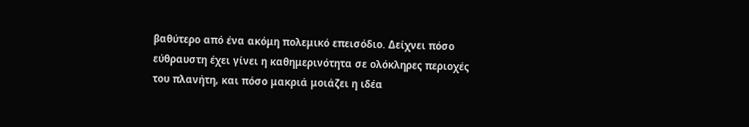βαθύτερο από ένα ακόμη πολεμικό επεισόδιο. Δείχνει πόσο εύθραυστη έχει γίνει η καθημερινότητα σε ολόκληρες περιοχές του πλανήτη, και πόσο μακριά μοιάζει η ιδέα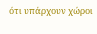ότι υπάρχουν χώροι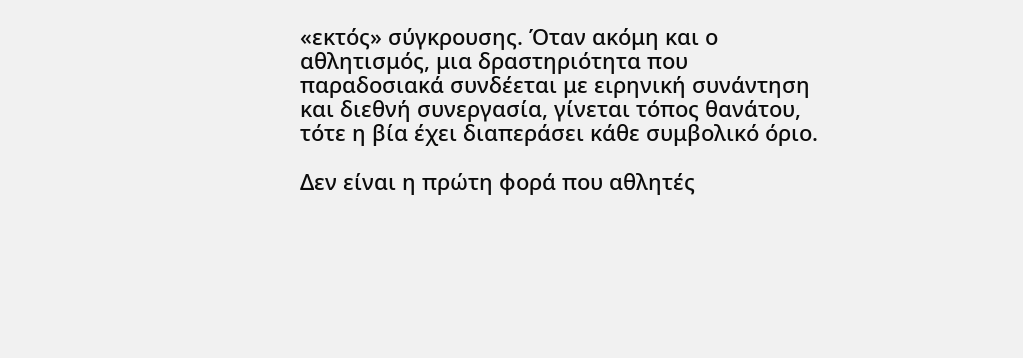«εκτός» σύγκρουσης. Όταν ακόμη και ο αθλητισμός, μια δραστηριότητα που παραδοσιακά συνδέεται με ειρηνική συνάντηση και διεθνή συνεργασία, γίνεται τόπος θανάτου, τότε η βία έχει διαπεράσει κάθε συμβολικό όριο.

Δεν είναι η πρώτη φορά που αθλητές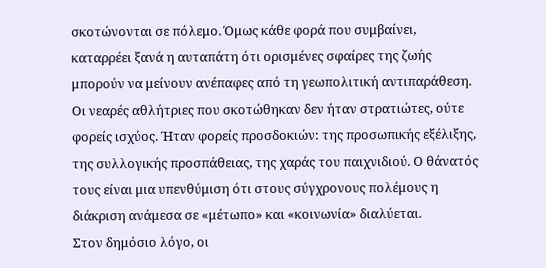σκοτώνονται σε πόλεμο. Όμως κάθε φορά που συμβαίνει, καταρρέει ξανά η αυταπάτη ότι ορισμένες σφαίρες της ζωής μπορούν να μείνουν ανέπαφες από τη γεωπολιτική αντιπαράθεση. Οι νεαρές αθλήτριες που σκοτώθηκαν δεν ήταν στρατιώτες, ούτε φορείς ισχύος. Ήταν φορείς προσδοκιών: της προσωπικής εξέλιξης, της συλλογικής προσπάθειας, της χαράς του παιχνιδιού. Ο θάνατός τους είναι μια υπενθύμιση ότι στους σύγχρονους πολέμους η διάκριση ανάμεσα σε «μέτωπο» και «κοινωνία» διαλύεται.
Στον δημόσιο λόγο, οι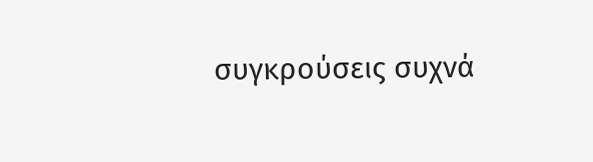συγκρούσεις συχνά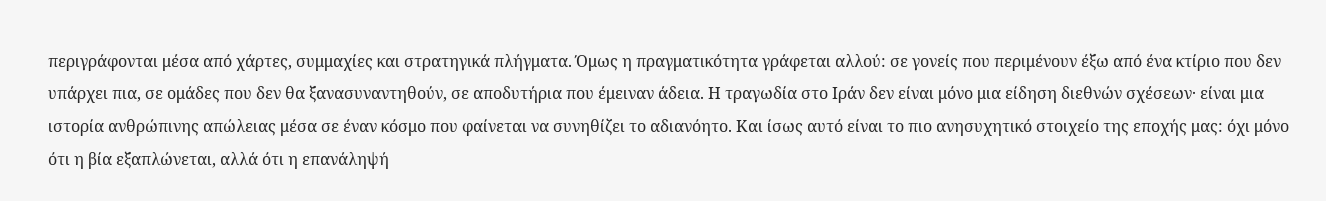περιγράφονται μέσα από χάρτες, συμμαχίες και στρατηγικά πλήγματα. Όμως η πραγματικότητα γράφεται αλλού: σε γονείς που περιμένουν έξω από ένα κτίριο που δεν υπάρχει πια, σε ομάδες που δεν θα ξανασυναντηθούν, σε αποδυτήρια που έμειναν άδεια. Η τραγωδία στο Ιράν δεν είναι μόνο μια είδηση διεθνών σχέσεων· είναι μια ιστορία ανθρώπινης απώλειας μέσα σε έναν κόσμο που φαίνεται να συνηθίζει το αδιανόητο. Και ίσως αυτό είναι το πιο ανησυχητικό στοιχείο της εποχής μας: όχι μόνο ότι η βία εξαπλώνεται, αλλά ότι η επανάληψή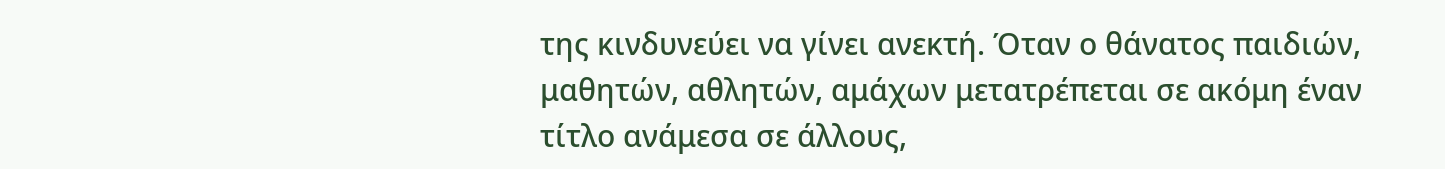της κινδυνεύει να γίνει ανεκτή. Όταν ο θάνατος παιδιών, μαθητών, αθλητών, αμάχων μετατρέπεται σε ακόμη έναν τίτλο ανάμεσα σε άλλους,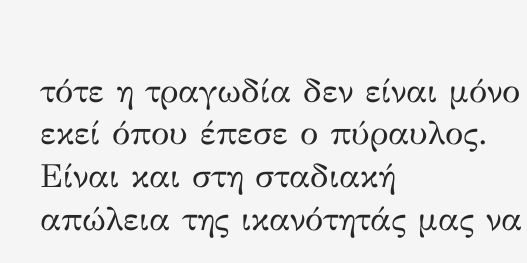τότε η τραγωδία δεν είναι μόνο εκεί όπου έπεσε ο πύραυλος. Είναι και στη σταδιακή απώλεια της ικανότητάς μας να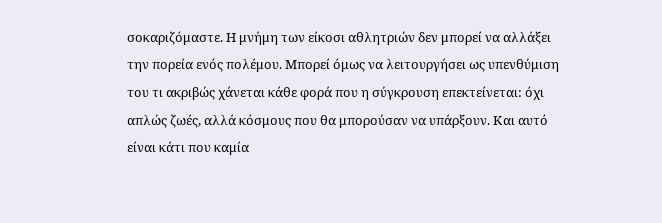σοκαριζόμαστε. Η μνήμη των είκοσι αθλητριών δεν μπορεί να αλλάξει την πορεία ενός πολέμου. Μπορεί όμως να λειτουργήσει ως υπενθύμιση του τι ακριβώς χάνεται κάθε φορά που η σύγκρουση επεκτείνεται: όχι απλώς ζωές, αλλά κόσμους που θα μπορούσαν να υπάρξουν. Και αυτό είναι κάτι που καμία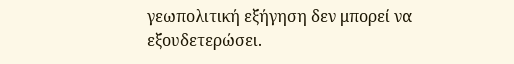γεωπολιτική εξήγηση δεν μπορεί να εξουδετερώσει.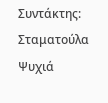Συντάκτης: Σταματούλα Ψυχιά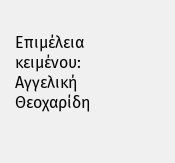Επιμέλεια κειμένου: Αγγελική Θεοχαρίδη